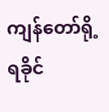ကျန်တော်ရို့ရခိုင်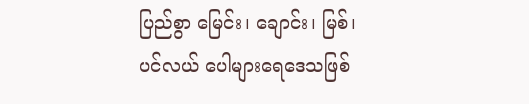ပြည်စွာ မြေင်း၊ ချောင်း၊ မြစ်၊ ပင်လယ် ပေါများရေဒေသဖြစ်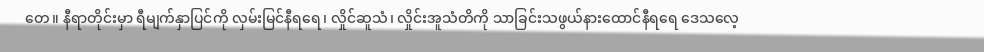တေ။ နီရာတိုင်းမှာ ရီမျက်နှာပြင်ကို လှမ်းမြင်နီရရေ၊ လှိုင်ဆူသံ၊ လှိုင်းအူသံတိကို သာခြင်းသဖွယ်နားထောင်နီရရေ ဒေသလေ့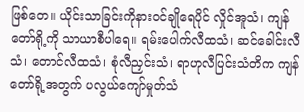ဖြစ်တေ။ ယိုင်းသာခြင်းကိုနားဝင်ချိုရေပိုင် လှိုင်အူသံ၊ ကျန်တော်ရို့ကို သာယာစီပါရေ။ ရမ်းပေါက်လီထသံ၊ ဆင်ခေါင်းလီသံ၊ တောင်လီထသံ၊ စုံလီညှင်းသံ၊ ရာဟုလီပြင်းသံတိက ကျန်တော်ရို့အတွက် ပလွယ်ကျော်မှုတ်သံ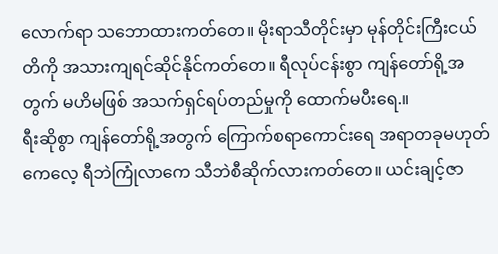လောက်ရာ သဘောထားကတ်တေ။ မိုးရာသီတိုင်းမှာ မုန်တိုင်းကြီးငယ်တိကို အသားကျရင်ဆိုင်နိုင်ကတ်တေ။ ရီလုပ်ငန်းစွာ ကျန်တော်ရို့အတွက် မဟိမဖြစ် အသက်ရှင်ရပ်တည်မှုကို ထောက်မပီးရေ.။
ရီးဆိုစွာ ကျန်တော်ရို့အတွက် ကြောက်စရာကောင်းရေ အရာတခုမဟုတ်ကေလေ့ ရီဘဲကြုံလာကေ သီဘဲစီဆိုက်လားကတ်တေ။ ယင်းချင့်ဇာ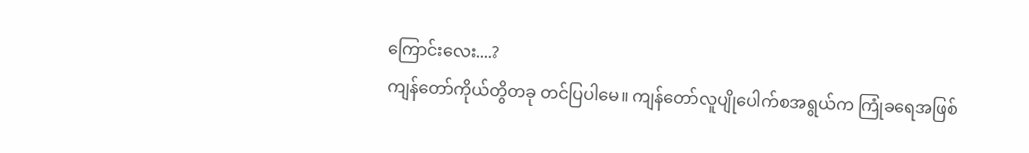ကြောင်းလေး....?
ကျန်တော်ကိုယ်တွိတခု တင်ပြပါမေ။ ကျန်တော်လူပျိုပေါက်စအရွယ်က ကြုံခရေအဖြစ်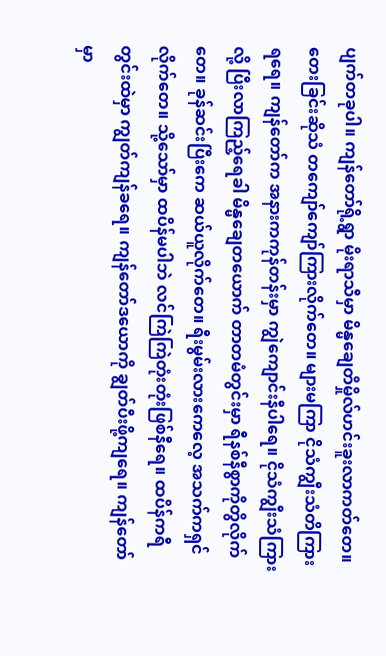ပျက်တခုပါ။ ကျန်တော်ရို့ရွာ မိုးရာသီမှာ မိန္မချေတိမှိုလ်ဟင်းခူးလာကတ်တေ။ တေးခြင်းဆိုသံ တကျော်ကျော်ကြားလိုက်တေ။ များမကြာ ငိုသံကျွီးသံတိကြားရရေ။ ကျန်တော်က အနားကကုန်တန်းမှာ ကျွဲကျောင်းနီပါရေ။ ငိုသံကျွီးသံကြားလို့ ပြီးလာကြည့်ရေခါ မိန္မချေတယောက် တာတမံတွင်းမှာ ရီနစ်နီစွာကိုတွိလိုက်တေ။ ခုန်ဆင်းပြီးကေ ဆယ်ယူလိုက်တေ။ ရီးမွမ်းလားကေလေ့ အသက်ကရှင်လိုက်တေ။ သို့သော်မှာ ထပိန်မပါဘဲ လင်ကြဲကြဲတုံးတုံးဖြစ်နီရေ။ ထပိန်ကရီတွင်းထဲမှာ ကျွတ်ကျန်ခရေ။ ကျန်တော်ဒယောကို ချွတ်ပီးဖို့ကျရေ။ ကျန်တော်မှာ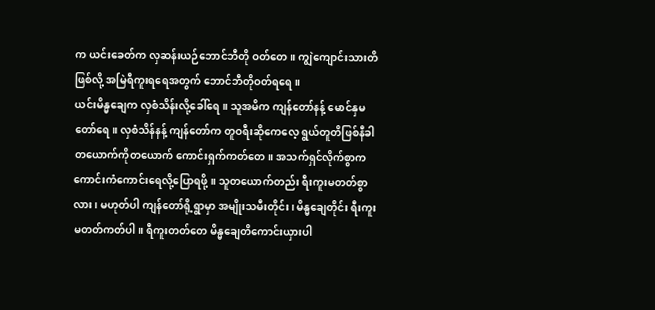က ယင်းခေတ်က လှဆန်းယဉ်ဘောင်ဘီတို ဝတ်တေ။ ကျွဲကျောင်းသားတိဖြစ်လို့ အမြဲရီကူးရရေအတွက် ဘောင်ဘီတိုဝတ်ရရေ။
ယင်းမိန္မချေက လှစံသိန်းလို့ခေါ်ရေ။ သူအမိက ကျန်တော်နန့် မောင်နှမတော်ရေ။ လှစံသိန်နန့် ကျန်တော်က တူဝရီးဆိုကေလေ့ ရွယ်တူတိဖြစ်နီခါ တယောက်ကိုတယောက် ကောင်းရှက်ကတ်တေ။ အသက်ရှင်လိုက်စွာက ကောင်းကံကောင်းရေလို့ပြောရဖို့။ သူတယောက်တည်း ရီးကူးမတတ်စွာလား၊ မဟုတ်ပါ ကျန်တော်ရို့ရွာမှာ အမျိုးသမီးတိုင်း၊ မိန္မချေတိုင်း ရီးကူးမတတ်ကတ်ပါ။ ရီကူးတတ်တေ မိန္မချေတိကောင်းယှားပါ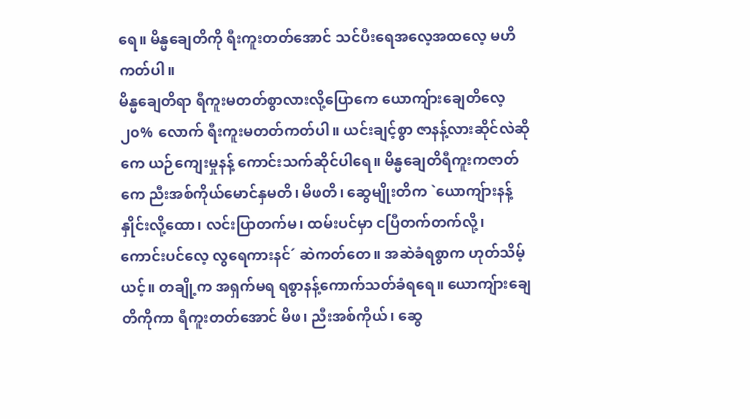ရေ။ မိန္မချေတိကို ရီးကူးတတ်အောင် သင်ပီးရေအလေ့အထလေ့ မဟိကတ်ပါ။
မိန္မချေတိရာ ရီကူးမတတ်စွာလားလို့ပြောကေ ယောကျ်ားချေတိလေ့ ၂၀% လောက် ရီးကူးမတတ်ကတ်ပါ။ ယင်းချင့်စွာ ဇာနန့်လားဆိုင်လဲဆိုကေ ယဉ်ကျေးမှုနန့် ကောင်းသက်ဆိုင်ပါရေ။ မိန္မချေတိရီကူးကဇာတ်ကေ ညီးအစ်ကိုယ်မောင်နှမတိ၊ မိဖတိ၊ ဆွေမျိုးတိက `ယောကျ်ားနန့် နှိုင်းလို့ထော၊ လင်းပြာတက်မ၊ ထမ်းပင်မှာ ငပြီတက်တက်လို့၊ ကောင်းပင်လေ့ လွရေကားနင်´ ဆဲကတ်တေ။ အဆဲခံရစွာက ဟုတ်သိမ့်ယင့်။ တချို့က အရှက်မရ ရစွာနန့်ကောက်သတ်ခံရရေ။ ယောကျ်ားချေတိကိုကာ ရီကူးတတ်အောင် မိဖ၊ ညီးအစ်ကိုယ်၊ ဆွေ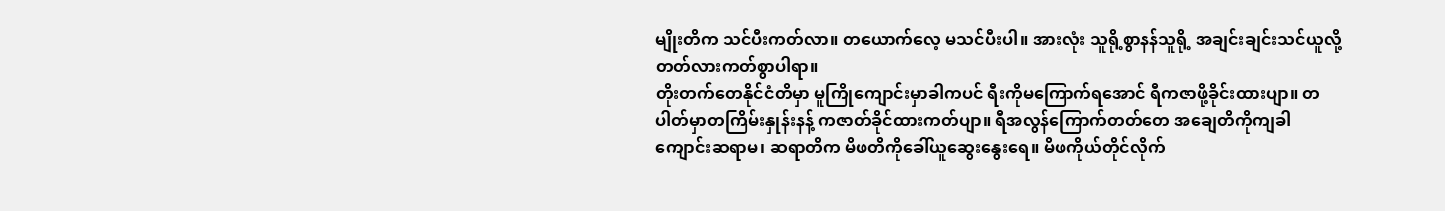မျိုးတိက သင်ပီးကတ်လာ။ တယောက်လေ့ မသင်ပီးပါ။ အားလုံး သူရို့စွာနန်သူရို့ အချင်းချင်းသင်ယူလို့ တတ်လားကတ်စွာပါရာ။
တိုးတက်တေနိုင်ငံတိမှာ မူကြိုကျောင်းမှာခါကပင် ရီးကိုမကြောက်ရအောင် ရီကဇာဖို့ခိုင်းထားပျာ။ တပါတ်မှာတကြိမ်းနှုန်းနန့် ကဇာတ်ခိုင်ထားကတ်ပျာ။ ရီအလွန်ကြောက်တတ်တေ အချေတိကိုကျခါ ကျောင်းဆရာမ၊ ဆရာတိက မိဖတိကိုခေါ်ယူဆွေးနွေးရေ။ မိဖကိုယ်တိုင်လိုက်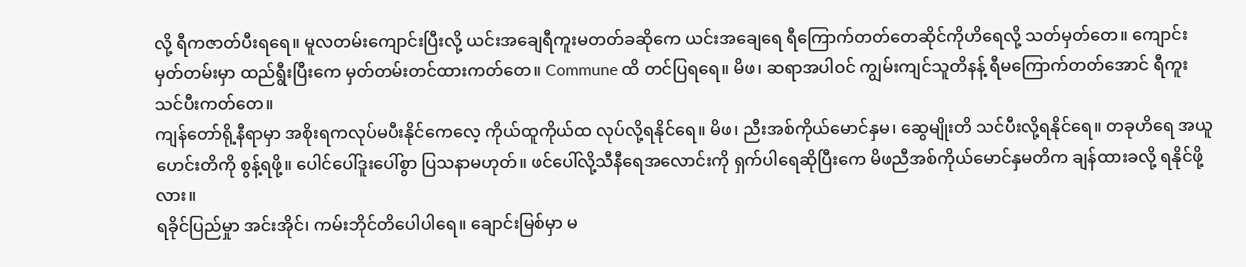လို့ ရီကဇာတ်ပီးရရေ။ မူလတမ်းကျောင်းပြီးလို့ ယင်းအချေရီကူးမတတ်ခဆိုကေ ယင်းအချေရေ ရီကြောက်တတ်တေဆိုင်ကိုဟိရေလို့ သတ်မှတ်တေ။ ကျောင်းမှတ်တမ်းမှာ ထည်ရွီးပြီးကေ မှတ်တမ်းတင်ထားကတ်တေ။ Commune ထိ တင်ပြရရေ။ မိဖ၊ ဆရာအပါဝင် ကျွမ်းကျင်သူတိနန့် ရီမကြောက်တတ်အောင် ရီကူးသင်ပီးကတ်တေ။
ကျန်တော်ရို့နီရာမှာ အစိုးရကလုပ်မပီးနိုင်ကေလေ့ ကိုယ်ထူကိုယ်ထ လုပ်လို့ရနိုင်ရေ။ မိဖ၊ ညီးအစ်ကိုယ်မောင်နှမ၊ ဆွေမျိုးတိ သင်ပီးလို့ရနိုင်ရေ။ တခုဟိရေ အယူဟေင်းတိကို စွန့်ရဖို့။ ပေါင်ပေါ်ဒူးပေါ်စွာ ပြသနာမဟုတ်။ ဖင်ပေါ်လို့သီနီရေအလောင်းကို ရှက်ပါရေဆိုပြီးကေ မိဖညီအစ်ကိုယ်မောင်နှမတိက ချန်ထားခလို့ ရနိုင်ဖို့လား။
ရခိုင်ပြည်မှုာ အင်းအိုင်၊ ကမ်းဘိုင်တိပေါပါရေ။ ချောင်းမြစ်မှာ မ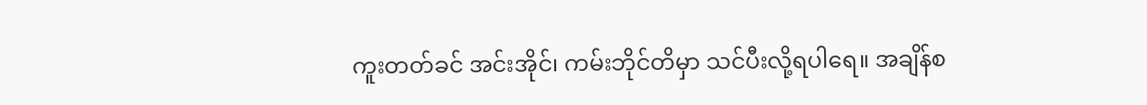ကူးတတ်ခင် အင်းအိုင်၊ ကမ်းဘိုင်တိမှာ သင်ပီးလို့ရပါရေ။ အချိန်စ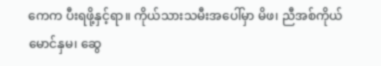ကေက ပီးရဖို့နှင့်ရာ။ ကိုယ်သားသမီးအပေါ်မှာ မိဖ၊ ညီအစ်ကိုယ်မောင်နှမ၊ ဆွေ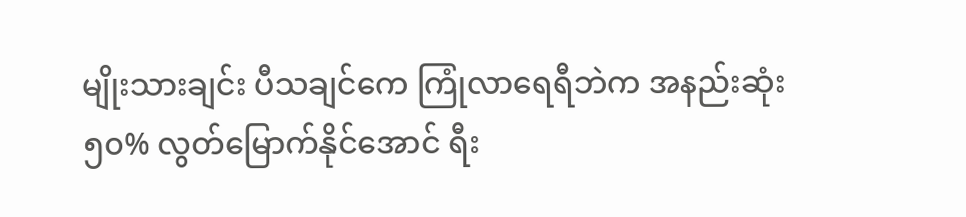မျိုးသားချင်း ပီသချင်ကေ ကြုံလာရေရီဘဲက အနည်းဆုံး ၅၀% လွတ်မြောက်နိုင်အောင် ရီး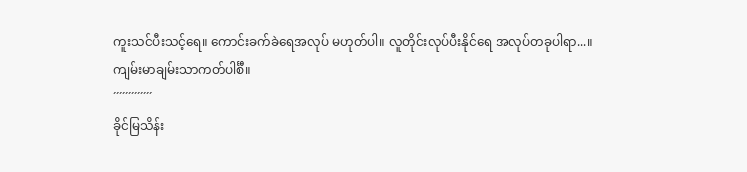ကူးသင်ပီးသင့်ရေ။ ကောင်းခက်ခဲရေအလုပ် မဟုတ်ပါ။ လူတိုင်းလုပ်ပီးနိုင်ရေ အလုပ်တခုပါရာ...။
ကျမ်းမာချမ်းသာကတ်ပါင်္စီ။
´´´´´´´´´´´´´
ခိုင်မြသိန်း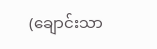(ချောင်းသာ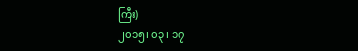ကြီး)
၂၀၁၅၊ ၀၃၊ ၁၇